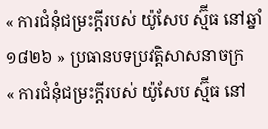« ការជំនុំជម្រះក្តីរបស់ យ៉ូសែប ស្ម៊ីធ នៅឆ្នាំ១៨២៦ » ប្រធានបទប្រវត្តិសាសនាចក្រ
« ការជំនុំជម្រះក្តីរបស់ យ៉ូសែប ស្ម៊ីធ នៅ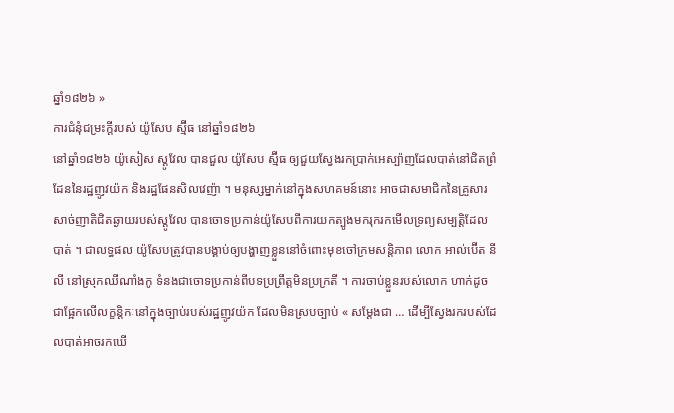ឆ្នាំ១៨២៦ »
ការជំនុំជម្រះក្តីរបស់ យ៉ូសែប ស្ម៊ីធ នៅឆ្នាំ១៨២៦
នៅឆ្នាំ១៨២៦ យ៉ូសៀស ស្តូវែល បានជួល យ៉ូសែប ស្ម៊ីធ ឲ្យជួយស្វែងរកប្រាក់អេស្ប៉ាញដែលបាត់នៅជិតព្រំដែននៃរដ្ឋញូវយ៉ក និងរដ្ឋផែនសិលវេញ៉ា ។ មនុស្សម្នាក់នៅក្នុងសហគមន៍នោះ អាចជាសមាជិកនៃគ្រួសារសាច់ញាតិជិតឆ្ងាយរបស់ស្តូវែល បានចោទប្រកាន់យ៉ូសែបពីការយកត្បូងមករុករកមើលទ្រព្យសម្បត្តិដែលបាត់ ។ ជាលទ្ធផល យ៉ូសែបត្រូវបានបង្គាប់ឲ្យបង្ហាញខ្លួននៅចំពោះមុខចៅក្រមសន្តិភាព លោក អាល់ប៊ើត នីលី នៅស្រុកឈីណាំងកូ ទំនងជាចោទប្រកាន់ពីបទប្រព្រឹត្តមិនប្រក្រតី ។ ការចាប់ខ្លួនរបស់លោក ហាក់ដូចជាផ្អែកលើលក្ខន្តិកៈនៅក្នុងច្បាប់របស់រដ្ឋញូវយ៉ក ដែលមិនស្របច្បាប់ « សម្តែងជា … ដើម្បីស្វែងរករបស់ដែលបាត់អាចរកឃើ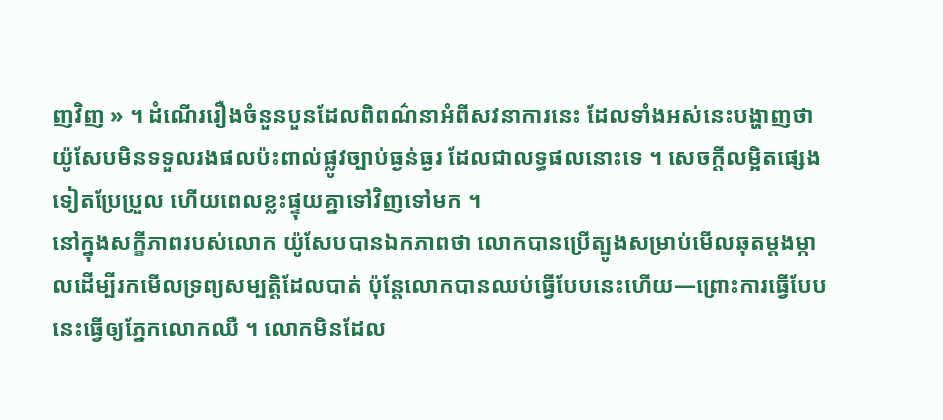ញវិញ » ។ ដំណើររឿងចំនួនបួនដែលពិពណ៌នាអំពីសវនាការនេះ ដែលទាំងអស់នេះបង្ហាញថា យ៉ូសែបមិនទទួលរងផលប៉ះពាល់ផ្លូវច្បាប់ធ្ងន់ធ្ងរ ដែលជាលទ្ធផលនោះទេ ។ សេចក្តីលម្អិតផ្សេងទៀតប្រែប្រួល ហើយពេលខ្លះផ្ទុយគ្នាទៅវិញទៅមក ។
នៅក្នុងសក្ខីភាពរបស់លោក យ៉ូសែបបានឯកភាពថា លោកបានប្រើត្បូងសម្រាប់មើលឆុតម្តងម្កាលដើម្បីរកមើលទ្រព្យសម្បត្តិដែលបាត់ ប៉ុន្តែលោកបានឈប់ធ្វើបែបនេះហើយ—ព្រោះការធ្វើបែបនេះធ្វើឲ្យភ្នែកលោកឈឺ ។ លោកមិនដែល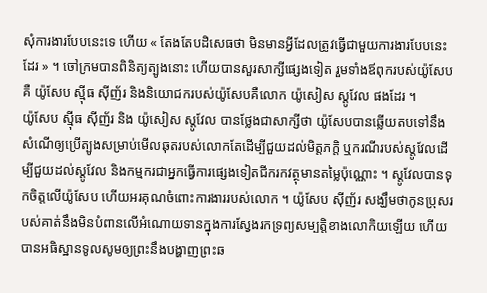សុំការងារបែបនេះទេ ហើយ « តែងតែបដិសេធថា មិនមានអ្វីដែលត្រូវធ្វើជាមួយការងារបែបនេះដែរ » ។ ចៅក្រមបានពិនិត្យត្បូងនោះ ហើយបានសួរសាក្សីផ្សេងទៀត រួមទាំងឪពុករបស់យ៉ូសែបគឺ យ៉ូសែប ស៊្មីធ ស៊ីញ័រ និងនិយោជករបស់យ៉ូសែបគឺលោក យ៉ូសៀស ស្តូវែល ផងដែរ ។
យ៉ូសែប ស៊្មីធ ស៊ីញ័រ និង យ៉ូសៀស ស្តូវែល បានថ្លែងជាសាក្សីថា យ៉ូសែបបានឆ្លើយតបទៅនឹងសំណើឲ្យប្រើត្បូងសម្រាប់មើលឆុតរបស់លោកតែដើម្បីជួយដល់មិត្តភក្តិ ឬករណីរបស់ស្ដូវែលដើម្បីជួយដល់ស្ដូវែល និងកម្មករជាអ្នកធ្វើការផ្សេងទៀតជីករកវត្ថុមានតម្លៃប៉ុណ្ណោះ ។ ស្តូវែលបានទុកចិត្តលើយ៉ូសែប ហើយអរគុណចំពោះការងាររបស់លោក ។ យ៉ូសែប ស៊ីញ័រ សង្ឃឹមថាកូនប្រុសរបស់គាត់នឹងមិនបំពានលើអំណោយទានក្នុងការស្វែងរកទ្រព្យសម្បត្តិខាងលោកិយឡើយ ហើយបានអធិស្ឋានទូលសូមឲ្យព្រះនឹងបង្ហាញព្រះឆ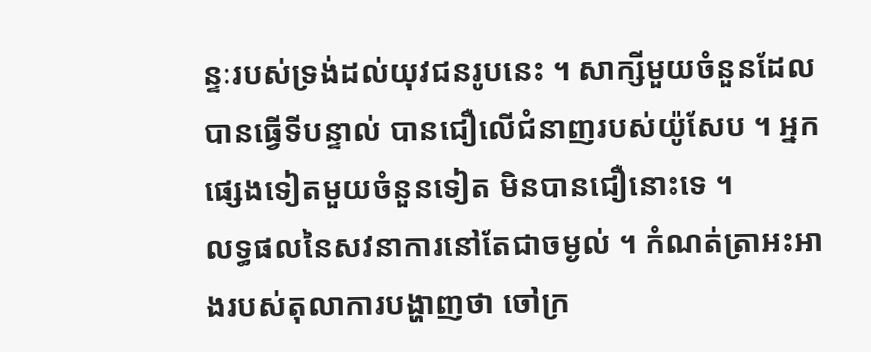ន្ទៈរបស់ទ្រង់ដល់យុវជនរូបនេះ ។ សាក្សីមួយចំនួនដែលបានធ្វើទីបន្ទាល់ បានជឿលើជំនាញរបស់យ៉ូសែប ។ អ្នកផ្សេងទៀតមួយចំនួនទៀត មិនបានជឿនោះទេ ។
លទ្ធផលនៃសវនាការនៅតែជាចម្ងល់ ។ កំណត់ត្រាអះអាងរបស់តុលាការបង្ហាញថា ចៅក្រ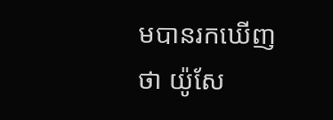មបានរកឃើញថា យ៉ូសែ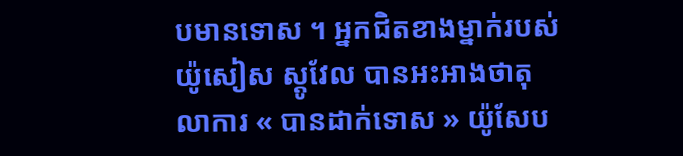បមានទោស ។ អ្នកជិតខាងម្នាក់របស់ យ៉ូសៀស ស្តូវែល បានអះអាងថាតុលាការ « បានដាក់ទោស » យ៉ូសែប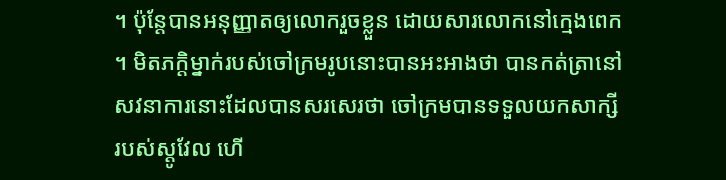។ ប៉ុន្តែបានអនុញ្ញាតឲ្យលោករួចខ្លួន ដោយសារលោកនៅក្មេងពេក ។ មិតភក្តិម្នាក់របស់ចៅក្រមរូបនោះបានអះអាងថា បានកត់ត្រានៅសវនាការនោះដែលបានសរសេរថា ចៅក្រមបានទទួលយកសាក្សីរបស់ស្តូវែល ហើ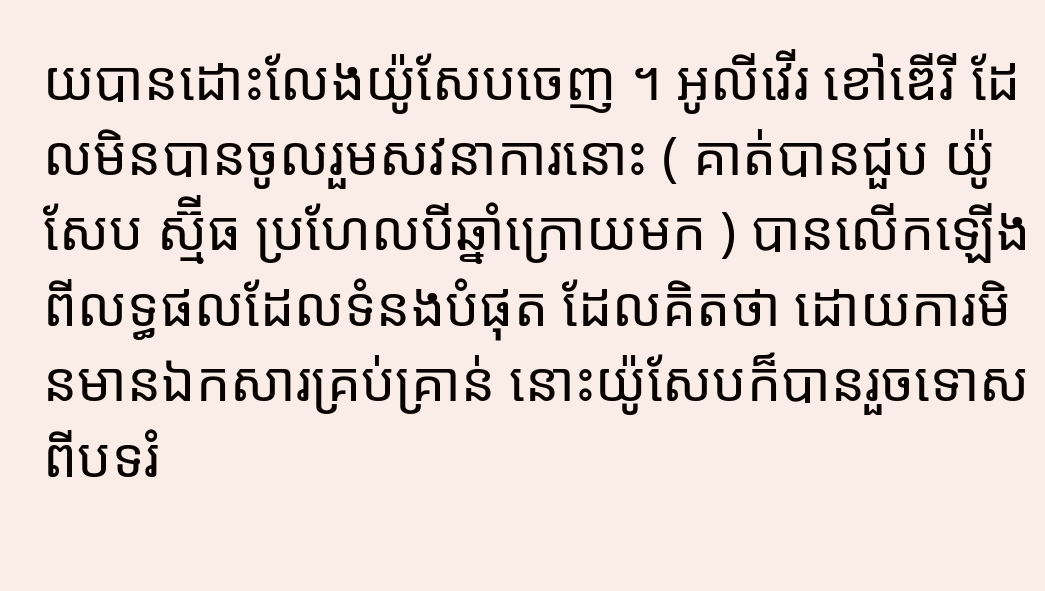យបានដោះលែងយ៉ូសែបចេញ ។ អូលីវើរ ខៅឌើរី ដែលមិនបានចូលរួមសវនាការនោះ ( គាត់បានជួប យ៉ូសែប ស្ម៊ីធ ប្រហែលបីឆ្នាំក្រោយមក ) បានលើកឡើងពីលទ្ធផលដែលទំនងបំផុត ដែលគិតថា ដោយការមិនមានឯកសារគ្រប់គ្រាន់ នោះយ៉ូសែបក៏បានរួចទោសពីបទរំ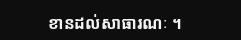ខានដល់សាធារណៈ ។